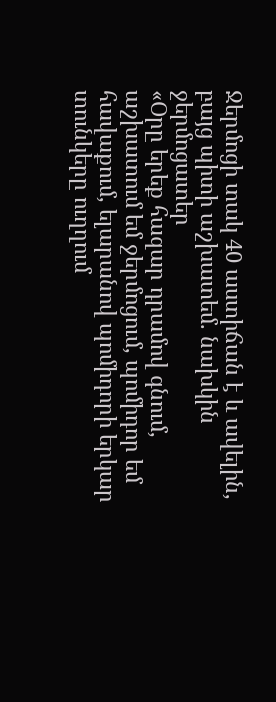Ջերմոցի տակ 40 աստիճան է և ավելին, բայց պիտի աշխատեմ. նախկին ջերմոցատեր
«Օրը երեք հազար դրամով գնում, աշխատում եմ ջերմոցում, պոմիդոր եմ հավաքում, ելարանով պոմիդորի երկար տունկերը ուղղում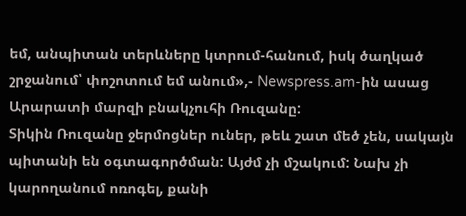եմ, անպիտան տերևները կտրում-հանում, իսկ ծաղկած շրջանում՝ փոշոտում եմ անում»,- Newspress.am-ին ասաց Արարատի մարզի բնակչուհի Ռուզանը:
Տիկին Ռուզանը ջերմոցներ ուներ, թեև շատ մեծ չեն, սակայն պիտանի են օգտագործման: Այժմ չի մշակում: Նախ չի կարողանում ոռոգել, քանի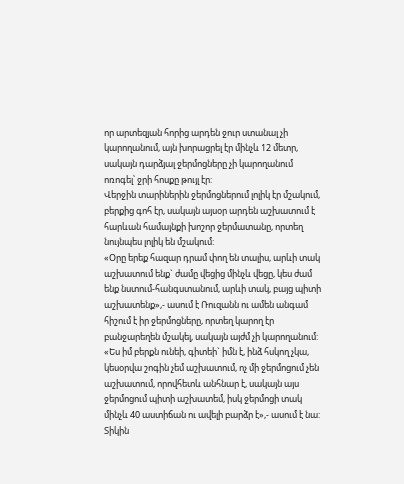որ արտեզյան հորից արդեն ջուր ստանալ չի կարողանում, այն խորացրել էր մինչև 12 մետր, սակայն դարձյալ ջերմոցները չի կարողանում ոռոգել՝ ջրի հոսքը թույլ էր:
Վերջին տարիներին ջերմոցներում լոլիկ էր մշակում, բերքից գոհ էր, սակայն այսօր արդեն աշխատում է հարևան համայնքի խոշոր ջերմատանը, որտեղ նույնպես լոլիկ են մշակում:
«Օրը երեք հազար դրամ փող են տալիս, արևի տակ աշխատում ենք` ժամը վեցից մինչև վեցը, կես ժամ ենք նստում-հանգստանում, արևի տակ, բայց պիտի աշխատենք»,- ասում է Ռուզանն ու ամեն անգամ հիշում է իր ջերմոցները, որտեղ կարող էր բանջարեղեն մշակել, սակայն այժմ չի կարողանում:
«Ես իմ բերքն ունեի, գիտեի` իմն է, ինձ հսկող չկա, կեսօրվա շոգին չեմ աշխատում, ոչ մի ջերմոցում չեն աշխատում, որովհետև անհնար է, սակայն այս ջերմոցում պիտի աշխատեմ, իսկ ջերմոցի տակ մինչև 40 աստիճան ու ավելի բարձր է»,- ասում է նա:
Տիկին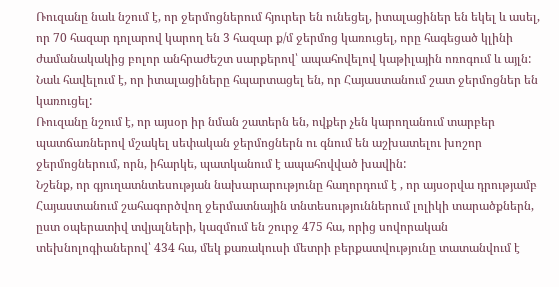Ռուզանը նաև նշում է, որ ջերմոցներում հյուրեր են ունեցել, իտալացիներ են եկել և ասել, որ 70 հազար դոլարով կարող են 3 հազար ք/մ ջերմոց կառուցել, որը հագեցած կլինի ժամանակակից բոլոր անհրաժեշտ սարքերով՝ ապահովելով կաթիլային ոռոգում և այլն: Նաև հավելում է, որ իտալացիները հպարտացել են, որ Հայաստանում շատ ջերմոցներ են կառուցել:
Ռուզանը նշում է, որ այսօր իր նման շատերն են, ովքեր չեն կարողանում տարբեր պատճառներով մշակել սեփական ջերմոցներն ու գնում են աշխատելու խոշոր ջերմոցներում, որն, իհարկե, պատկանում է ապահովված խավին:
Նշենք, որ գյուղատնտեսության նախարարությունը հաղորդում է , որ այսօրվա դրությամբ Հայաստանում շահագործվող ջերմատնային տնտեսություններում լոլիկի տարածքներն, ըստ օպերատիվ տվյալների, կազմում են շուրջ 475 հա, որից սովորական տեխնոլոգիաներով՝ 434 հա, մեկ քառակուսի մետրի բերքատվությունը տատանվում է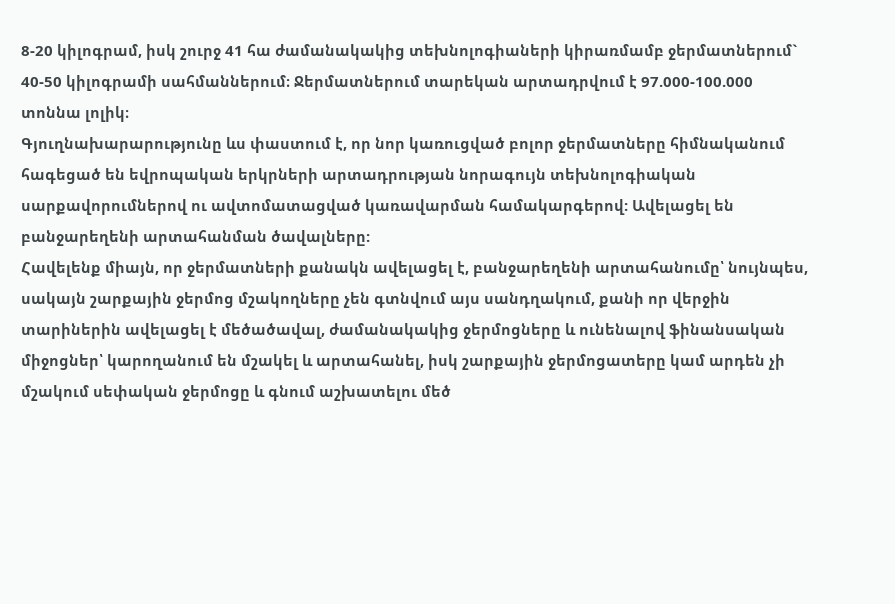8-20 կիլոգրամ, իսկ շուրջ 41 հա ժամանակակից տեխնոլոգիաների կիրառմամբ ջերմատներում` 40-50 կիլոգրամի սահմաններում։ Ջերմատներում տարեկան արտադրվում է 97.000-100.000 տոննա լոլիկ։
Գյուղնախարարությունը ևս փաստում է, որ նոր կառուցված բոլոր ջերմատները հիմնականում հագեցած են եվրոպական երկրների արտադրության նորագույն տեխնոլոգիական սարքավորումներով ու ավտոմատացված կառավարման համակարգերով: Ավելացել են բանջարեղենի արտահանման ծավալները:
Հավելենք միայն, որ ջերմատների քանակն ավելացել է, բանջարեղենի արտահանումը՝ նույնպես, սակայն շարքային ջերմոց մշակողները չեն գտնվում այս սանդղակում, քանի որ վերջին տարիներին ավելացել է մեծածավալ, ժամանակակից ջերմոցները և ունենալով ֆինանսական միջոցներ՝ կարողանում են մշակել և արտահանել, իսկ շարքային ջերմոցատերը կամ արդեն չի մշակում սեփական ջերմոցը և գնում աշխատելու մեծ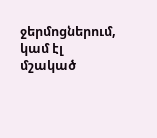ջերմոցներում, կամ էլ մշակած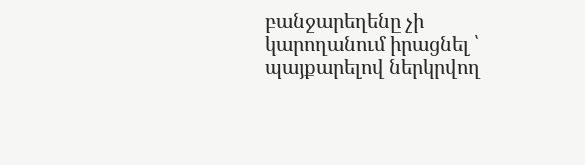բանջարեղենը չի կարողանում իրացնել ՝ պայքարելով ներկրվող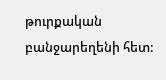թուրքական բանջարեղենի հետ: